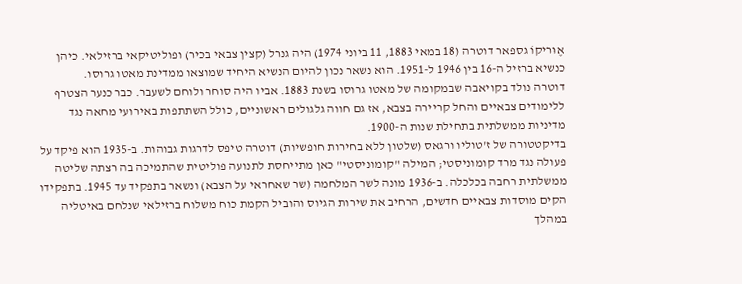אֶוּריקוֹ גספאר דוטרה (18 במאי 1883, 11 ביוני 1974) היה גנרל (קצין צבאי בכיר) ופוליטיקאי ברזילאי. כיהן כנשיא ברזיל ה-16 בין 1946 ל-1951. הוא נשאר נכון להיום הנשיא היחיד שמוצאו ממדינת מאטו גרוסו.
דוטרה נולד בקויאבה שבמקומה של מאטו גרוסו בשנת 1883. אביו היה סוחר ולוחם לשעבר. כבר כנער הצטרף ללימודים צבאיים והחל קריירה בצבא, אז גם חווה גלגולים ראשוניים, כולל השתתפות באירועי מחאה נגד מדיניות ממשלתית בתחילת שנות ה-1900.
בדיקטטורה של ז'טוליו ורגאס (שלטון ללא בחירות חופשיות) דוטרה טיפס לדרגות גבוהות. ב-1935 הוא פיקד על פעולה נגד מרד קומוניסטי; המילה "קומוניסטי" כאן מתייחסת לתנועה פוליטית שהתמיכה בה רצתה שליטה ממשלתית רחבה בכלכלה. ב-1936 מונה לשר המלחמה (שר שאחראי על הצבא) ונשאר בתפקיד עד 1945. בתפקידו הקים מוסדות צבאיים חדשים, הרחיב את שירות הגיוס והוביל הקמת כוח משלוח ברזילאי שנלחם באיטליה במהלך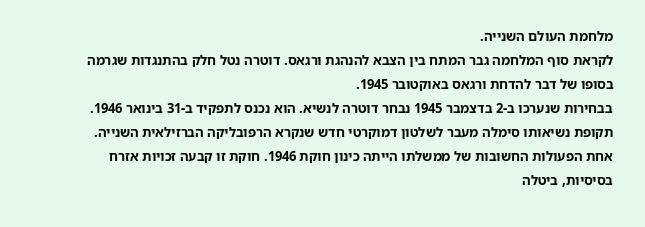מלחמת העולם השנייה.
לקראת סוף המלחמה גבר המתח בין הצבא להנהגת ורגאס. דוטרה נטל חלק בהתנגדות שגרמה בסופו של דבר להדחת ורגאס באוקטובר 1945.
בבחירות שנערכו ב-2 בדצמבר 1945 נבחר דוטרה לנשיא. הוא נכנס לתפקיד ב-31 בינואר 1946. תקופת נשיאותו סימלה מעבר לשלטון דמוקרטי חדש שנקרא הרפובליקה הברזילאית השנייה.
אחת הפעולות החשובות של ממשלתו הייתה כינון חוקת 1946. חוקת זו קבעה זכויות אזרח בסיסיות, ביטלה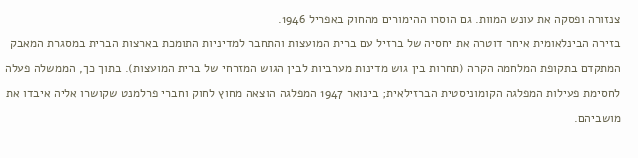צנזורה ופסקה את עונש המוות. גם הוסרו ההימורים מהחוק באפריל 1946.
בזירה הבינלאומית איחר דוטרה את יחסיה של ברזיל עם ברית המועצות והתחבר למדיניות התומכת בארצות הברית במסגרת המאבק המתקדם בתקופת המלחמה הקרה (תחרות בין גוש מדינות מערביות לבין הגוש המזרחי של ברית המועצות). בתוך כך, הממשלה פעלה לחסימת פעילות המפלגה הקומוניסטית הברזילאית; בינואר 1947 המפלגה הוצאה מחוץ לחוק וחברי פרלמנט שקושרו אליה איבדו את מושביהם.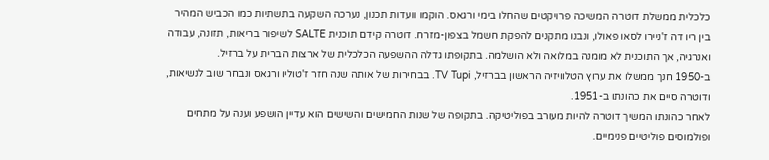כלכלית ממשלת דוטרה המשיכה פרויקטים שהחלו בימי ורגאס. הוקמו וועדות תכנון, נערכה השקעה בתשתיות כמו הכביש המהיר בין ריו דה ז'ניירו לסאו פאולו, ונבנו מתקנים להפקת חשמל בצפון-מזרח. דוטרה קידם תוכנית SALTE לשיפור בריאות, תזונה, עבודה ואנרגיה, אך התוכנית לא מומנה במלואה ולא הושלמה. בתקופתו גדלה ההשפעה הכלכלית של ארצות הברית על ברזיל.
ב-1950 חנך ממשלו את ערוץ הטלוויזיה הראשון בברזיל, TV Tupi. בבחירות של אותה שנה חזר ז'טוליו ורגאס ונבחר שוב לנשיאות, ודוטרה סיים את כהונתו ב-1951.
לאחר כהונתו המשיך דוטרה להיות מעורב בפוליטיקה. בתקופה של שנות החמישים והשישים הוא עדיין הושפע וענה על מתחים ופולמוסים פוליטיים פנימיים.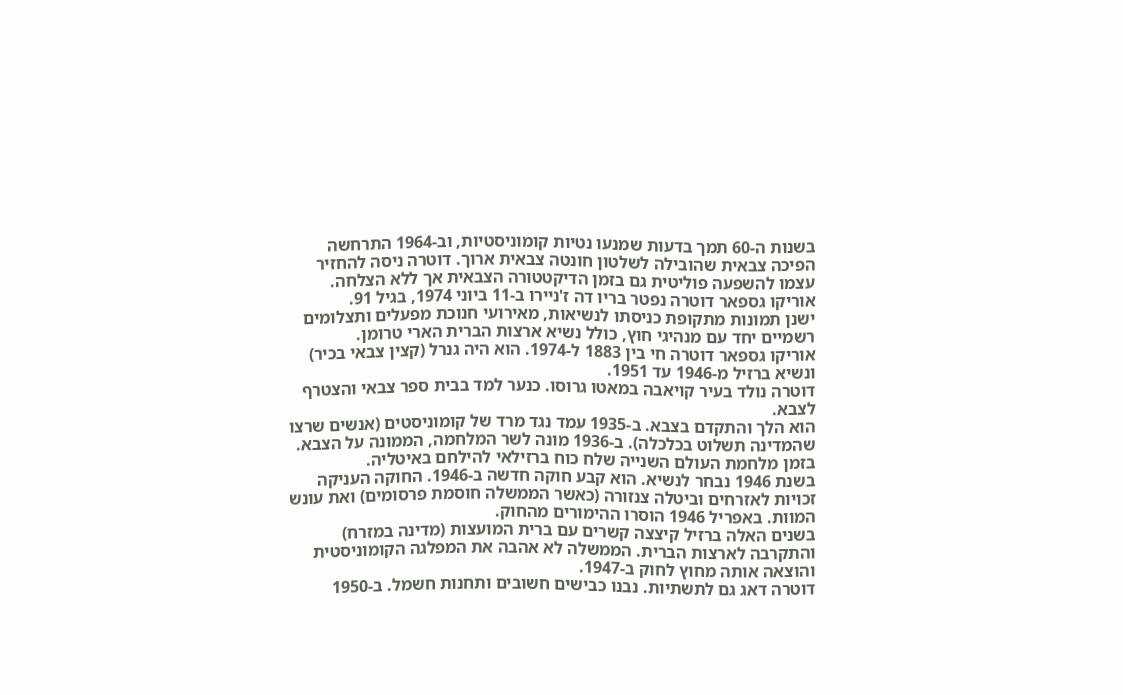בשנות ה-60 תמך בדעות שמנעו נטיות קומוניסטיות, וב-1964 התרחשה הפיכה צבאית שהובילה לשלטון חונטה צבאית ארוך. דוטרה ניסה להחזיר עצמו להשפעה פוליטית גם בזמן הדיקטטורה הצבאית אך ללא הצלחה.
אוריקו גספאר דוטרה נפטר בריו דה ז'ניירו ב-11 ביוני 1974, בגיל 91.
ישנן תמונות מתקופת כניסתו לנשיאות, מאירועי חנוכת מפעלים ותצלומים רשמיים יחד עם מנהיגי חוץ, כולל נשיא ארצות הברית הארי טרומן.
אוריקו גספאר דוטרה חי בין 1883 ל-1974. הוא היה גנרל (קצין צבאי בכיר) ונשיא ברזיל מ-1946 עד 1951.
דוטרה נולד בעיר קויאבה במאטו גרוסו. כנער למד בבית ספר צבאי והצטרף לצבא.
הוא הלך והתקדם בצבא. ב-1935 עמד נגד מרד של קומוניסטים (אנשים שרצו שהמדינה תשלוט בכלכלה). ב-1936 מונה לשר המלחמה, הממונה על הצבא. בזמן מלחמת העולם השנייה שלח כוח ברזילאי להילחם באיטליה.
בשנת 1946 נבחר לנשיא. הוא קבע חוקה חדשה ב-1946. החוקה העניקה זכויות לאזרחים וביטלה צנזורה (כאשר הממשלה חוסמת פרסומים) ואת עונש המוות. באפריל 1946 הוסרו ההימורים מהחוק.
בשנים האלה ברזיל קיצצה קשרים עם ברית המועצות (מדינה במזרח) והתקרבה לארצות הברית. הממשלה לא אהבה את המפלגה הקומוניסטית והוצאה אותה מחוץ לחוק ב-1947.
דוטרה דאג גם לתשתיות. נבנו כבישים חשובים ותחנות חשמל. ב-1950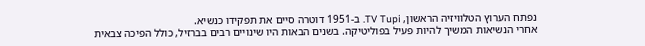נפתח הערוץ הטלוויזיה הראשון, TV Tupi. ב-1951 דוטרה סיים את תפקידו כנשיא.
אחרי הנשיאות המשיך להיות פעיל בפוליטיקה. בשנים הבאות היו שינויים רבים בברזיל, כולל הפיכה צבאית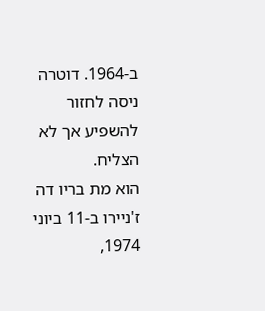ב-1964. דוטרה ניסה לחזור להשפיע אך לא הצליח.
הוא מת בריו דה ז'ניירו ב-11 ביוני 1974,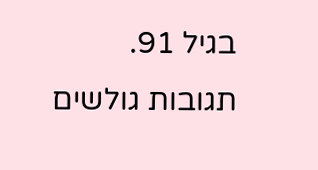בגיל 91.
תגובות גולשים